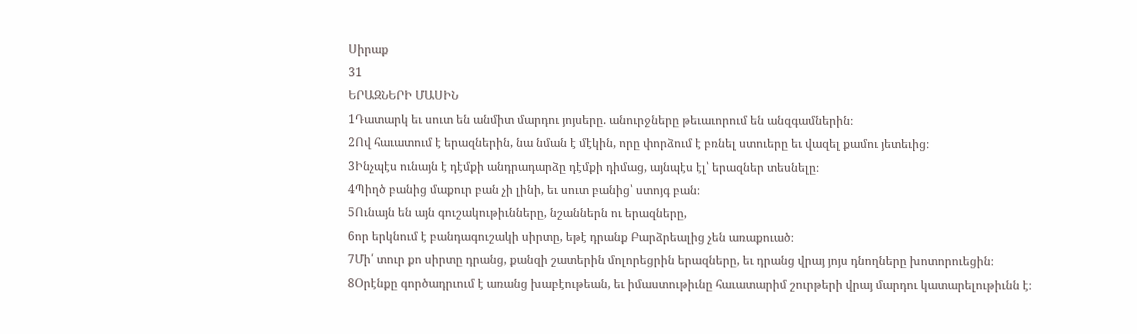Սիրաք
31
ԵՐԱԶՆԵՐԻ ՄԱՍԻՆ
1Դատարկ եւ սուտ են անմիտ մարդու յոյսերը. անուրջները թեւաւորում են անզգամներին։
2Ով հաւատում է երազներին, նա նման է մէկին, որը փորձում է բռնել ստուերը եւ վազել քամու յետեւից։
3Ինչպէս ունայն է դէմքի անդրադարձը դէմքի դիմաց, այնպէս էլ՝ երազներ տեսնելը։
4Պիղծ բանից մաքուր բան չի լինի, եւ սուտ բանից՝ ստոյգ բան։
5Ունայն են այն գուշակութիւնները, նշաններն ու երազները,
6որ երկնում է բանդագուշակի սիրտը, եթէ դրանք Բարձրեալից չեն առաքուած։
7Մի՛ տուր քո սիրտը դրանց, քանզի շատերին մոլորեցրին երազները, եւ դրանց վրայ յոյս դնողները խոտորուեցին։
8Օրէնքը գործադրւում է առանց խաբէութեան, եւ իմաստութիւնը հաւատարիմ շուրթերի վրայ մարդու կատարելութիւնն է։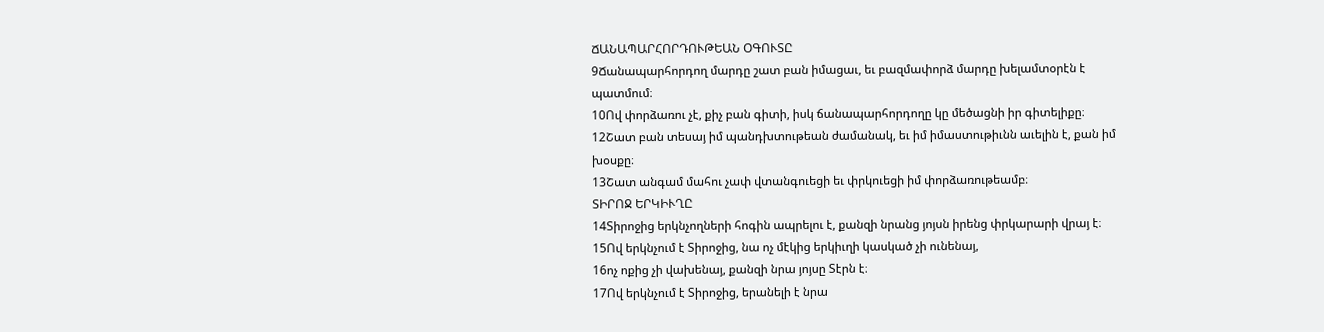ՃԱՆԱՊԱՐՀՈՐԴՈՒԹԵԱՆ ՕԳՈՒՏԸ
9Ճանապարհորդող մարդը շատ բան իմացաւ, եւ բազմափորձ մարդը խելամտօրէն է պատմում։
10Ով փորձառու չէ, քիչ բան գիտի, իսկ ճանապարհորդողը կը մեծացնի իր գիտելիքը։
12Շատ բան տեսայ իմ պանդխտութեան ժամանակ, եւ իմ իմաստութիւնն աւելին է, քան իմ խօսքը։
13Շատ անգամ մահու չափ վտանգուեցի եւ փրկուեցի իմ փորձառութեամբ։
ՏԻՐՈՋ ԵՐԿԻՒՂԸ
14Տիրոջից երկնչողների հոգին ապրելու է, քանզի նրանց յոյսն իրենց փրկարարի վրայ է։
15Ով երկնչում է Տիրոջից, նա ոչ մէկից երկիւղի կասկած չի ունենայ,
16ոչ ոքից չի վախենայ, քանզի նրա յոյսը Տէրն է։
17Ով երկնչում է Տիրոջից, երանելի է նրա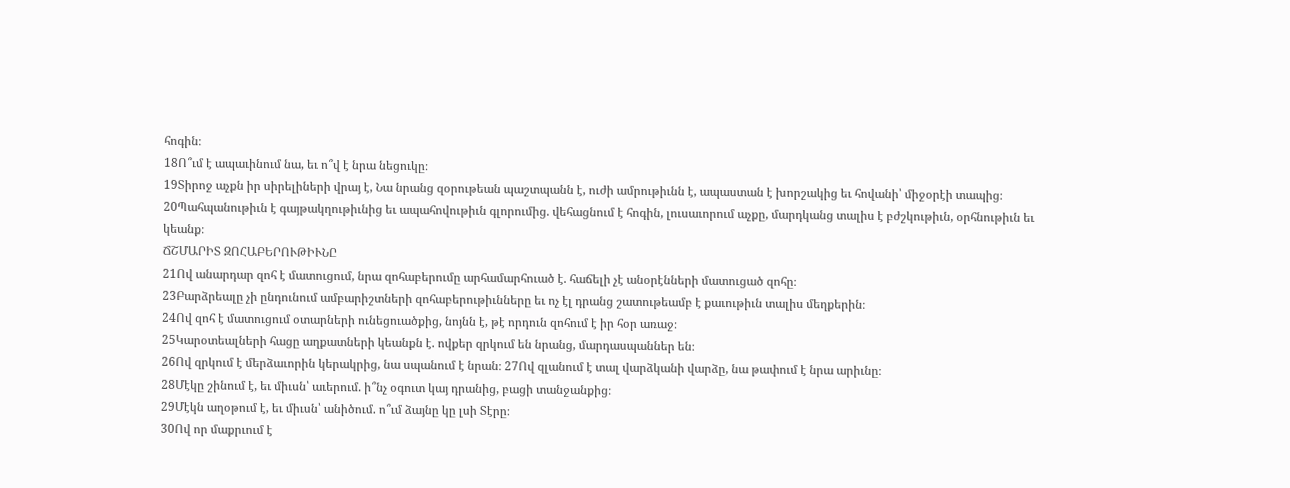հոգին։
18Ո՞ւմ է ապաւինում նա, եւ ո՞վ է նրա նեցուկը։
19Տիրոջ աչքն իր սիրելիների վրայ է, Նա նրանց զօրութեան պաշտպանն է, ուժի ամրութիւնն է, ապաստան է խորշակից եւ հովանի՝ միջօրէի տապից։
20Պահպանութիւն է գայթակղութիւնից եւ ապահովութիւն գլորումից. վեհացնում է հոգին, լուսաւորում աչքը, մարդկանց տալիս է բժշկութիւն, օրհնութիւն եւ կեանք։
ՃՇՄԱՐԻՏ ԶՈՀԱԲԵՐՈՒԹԻՒՆԸ
21Ով անարդար զոհ է մատուցում, նրա զոհաբերումը արհամարհուած է. հաճելի չէ անօրէնների մատուցած զոհը։
23Բարձրեալը չի ընդունում ամբարիշտների զոհաբերութիւնները եւ ոչ էլ դրանց շատութեամբ է քաւութիւն տալիս մեղքերին։
24Ով զոհ է մատուցում օտարների ունեցուածքից, նոյնն է, թէ որդուն զոհում է իր հօր առաջ։
25Կարօտեալների հացը աղքատների կեանքն է. ովքեր զրկում են նրանց, մարդասպաններ են։
26Ով զրկում է մերձաւորին կերակրից, նա սպանում է նրան։ 27Ով զլանում է տալ վարձկանի վարձը, նա թափում է նրա արիւնը։
28Մէկը շինում է, եւ միւսն՝ աւերում. ի՞նչ օգուտ կայ դրանից, բացի տանջանքից։
29Մէկն աղօթում է, եւ միւսն՝ անիծում. ո՞ւմ ձայնը կը լսի Տէրը։
30Ով որ մաքրւում է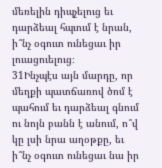մեռելին դիպչելուց եւ դարձեալ հպւում է նրան, ի՞նչ օգուտ ունեցաւ իր լուացուելուց։
31Ինչպէս այն մարդը, որ մեղքի պատճառով ծոմ է պահում եւ դարձեալ գնում ու նոյն բանն է անում, ո՞վ կը լսի նրա աղօթքը, եւ ի՞նչ օգուտ ունեցաւ նա իր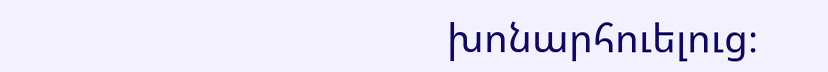խոնարհուելուց։